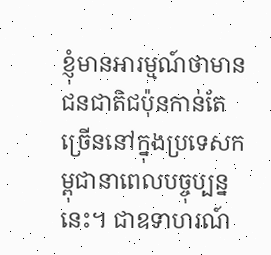ខ្ញុំមានអារម្មណ៍ថាមានជនជាតិជប៉ុនកាន់តែច្រើននៅក្នុងប្រទេសកម្ពុជានាពេលបច្ចុប្បន្ននេះ។ ជាឧទាហរណ៍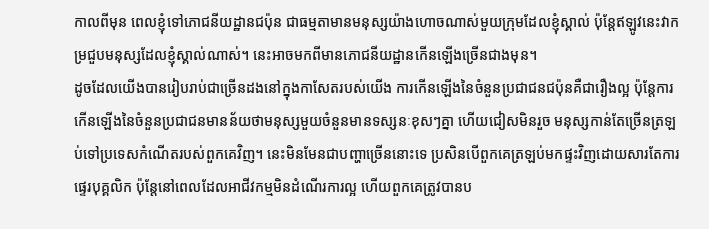កាលពីមុន ពេលខ្ញុំទៅភោជនីយដ្ឋានជប៉ុន ជាធម្មតាមានមនុស្សយ៉ាងហោចណាស់មួយក្រុមដែលខ្ញុំស្គាល់ ប៉ុន្តែឥឡូវនេះវាកម្រជួបមនុស្សដែលខ្ញុំស្គាល់ណាស់។ នេះអាចមកពីមានភោជនីយដ្ឋានកើនឡើងច្រើនជាងមុន។
ដូចដែលយើងបានរៀបរាប់ជាច្រើនដងនៅក្នុងកាសែតរបស់យើង ការកើនឡើងនៃចំនួនប្រជាជនជប៉ុនគឺជារឿងល្អ ប៉ុន្តែការកើនឡើងនៃចំនួនប្រជាជនមានន័យថាមនុស្សមួយចំនួនមានទស្សនៈខុសៗគ្នា ហើយជៀសមិនរួច មនុស្សកាន់តែច្រើនត្រឡប់ទៅប្រទេសកំណើតរបស់ពួកគេវិញ។ នេះមិនមែនជាបញ្ហាច្រើននោះទេ ប្រសិនបើពួកគេត្រឡប់មកផ្ទះវិញដោយសារតែការផ្ទេរបុគ្គលិក ប៉ុន្តែនៅពេលដែលអាជីវកម្មមិនដំណើរការល្អ ហើយពួកគេត្រូវបានប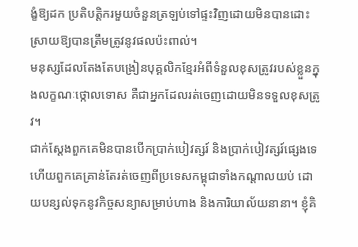ង្ខំឱ្យដក ប្រតិបត្តិករមួយចំនួនត្រឡប់ទៅផ្ទះវិញដោយមិនបានដោះស្រាយឱ្យបានត្រឹមត្រូវនូវផលប៉ះពាល់។
មនុស្សដែលតែងតែបង្រៀនបុគ្គលិកខ្មែរអំពីទំនួលខុសត្រូវរបស់ខ្លួនក្នុងលក្ខណៈថ្កោលទោស គឺជាអ្នកដែលរត់ចេញដោយមិនទទួលខុសត្រូវ។
ជាក់ស្តែងពួកគេមិនបានបើកប្រាក់បៀវត្សរ៍ និងប្រាក់បៀវត្សរ៍ផ្សេងទេ ហើយពួកគេគ្រាន់តែរត់ចេញពីប្រទេសកម្ពុជាទាំងកណ្តាលយប់ ដោយបន្សល់ទុកនូវកិច្ចសន្យាសម្រាប់ហាង និងការិយាល័យនានា។ ខ្ញុំគិ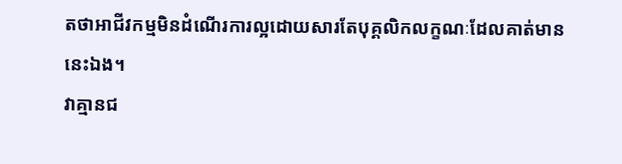តថាអាជីវកម្មមិនដំណើរការល្អដោយសារតែបុគ្គលិកលក្ខណៈដែលគាត់មាននេះឯង។
វាគ្មានជ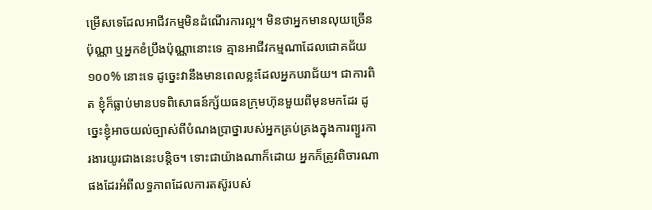ម្រើសទេដែលអាជីវកម្មមិនដំណើរការល្អ។ មិនថាអ្នកមានលុយច្រើនប៉ុណ្ណា ឬអ្នកខំប្រឹងប៉ុណ្ណានោះទេ គ្មានអាជីវកម្មណាដែលជោគជ័យ ១០០% នោះទេ ដូច្នេះវានឹងមានពេលខ្លះដែលអ្នកបរាជ័យ។ ជាការពិត ខ្ញុំក៏ធ្លាប់មានបទពិសោធន៍ក្ស័យធនក្រុមហ៊ុនមួយពីមុនមកដែរ ដូច្នេះខ្ញុំអាចយល់ច្បាស់ពីបំណងប្រាថ្នារបស់អ្នកគ្រប់គ្រងក្នុងការព្យួរការងារយូរជាងនេះបន្តិច។ ទោះជាយ៉ាងណាក៏ដោយ អ្នកក៏ត្រូវពិចារណាផងដែរអំពីលទ្ធភាពដែលការតស៊ូរបស់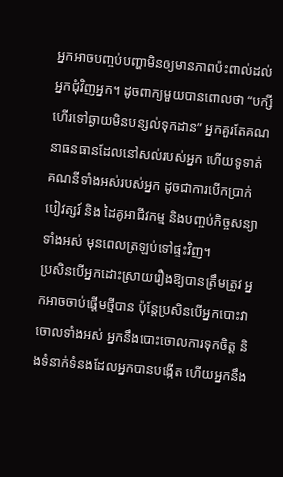អ្នកអាចបញ្ចប់បញ្ហាមិនឲ្យមានភាពប៉ះពាល់ដល់អ្នកជុំវិញអ្នក។ ដូចពាក្យមួយបានពោលថា “បក្សីហើរទៅឆ្ងាយមិនបន្សល់ទុកដាន” អ្នកគួរតែគណនាធនធានដែលនៅសល់របស់អ្នក ហើយទូទាត់គណនីទាំងអស់របស់អ្នក ដូចជាការបើកប្រាក់បៀវត្សរ៍ និង ដៃគូអាជីវកម្ម និងបញ្ចប់កិច្ចសន្យាទាំងអស់ មុនពេលត្រឡប់ទៅផ្ទះវិញ។
ប្រសិនបើអ្នកដោះស្រាយរឿងឱ្យបានត្រឹមត្រូវ អ្នកអាចចាប់ផ្តើមថ្មីបាន ប៉ុន្តែប្រសិនបើអ្នកបោះវាចោលទាំងអស់ អ្នកនឹងបោះចោលការទុកចិត្ត និងទំនាក់ទំនងដែលអ្នកបានបង្កើត ហើយអ្នកនឹង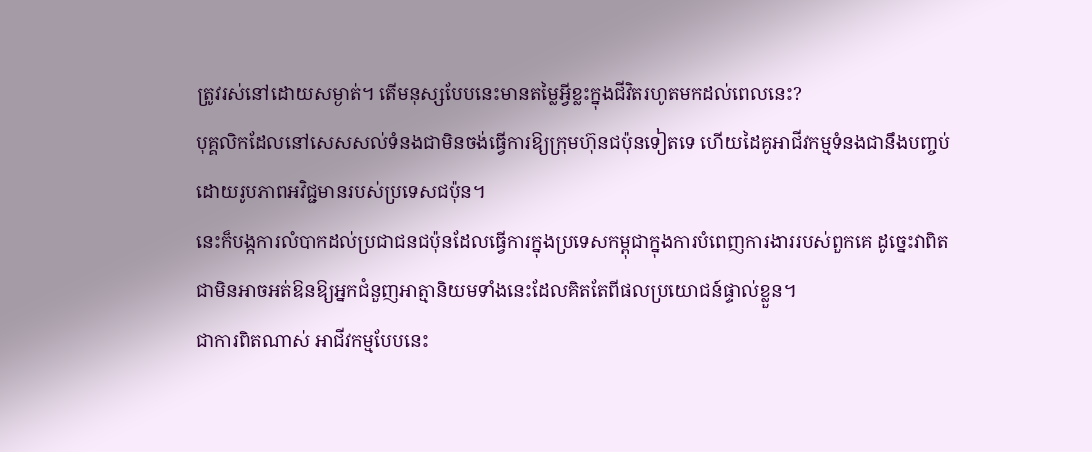ត្រូវរស់នៅដោយសម្ងាត់។ តើមនុស្សបែបនេះមានតម្លៃអ្វីខ្លះក្នុងជីវិតរហូតមកដល់ពេលនេះ?
បុគ្គលិកដែលនៅសេសសល់ទំនងជាមិនចង់ធ្វើការឱ្យក្រុមហ៊ុនជប៉ុនទៀតទេ ហើយដៃគូអាជីវកម្មទំនងជានឹងបញ្ចប់ដោយរូបភាពអវិជ្ជមានរបស់ប្រទេសជប៉ុន។
នេះក៏បង្កការលំបាកដល់ប្រជាជនជប៉ុនដែលធ្វើការក្នុងប្រទេសកម្ពុជាក្នុងការបំពេញការងាររបស់ពួកគេ ដូច្នេះវាពិតជាមិនអាចអត់ឱនឱ្យអ្នកជំនួញអាត្មានិយមទាំងនេះដែលគិតតែពីផលប្រយោជន៍ផ្ទាល់ខ្លួន។
ជាការពិតណាស់ អាជីវកម្មបែបនេះ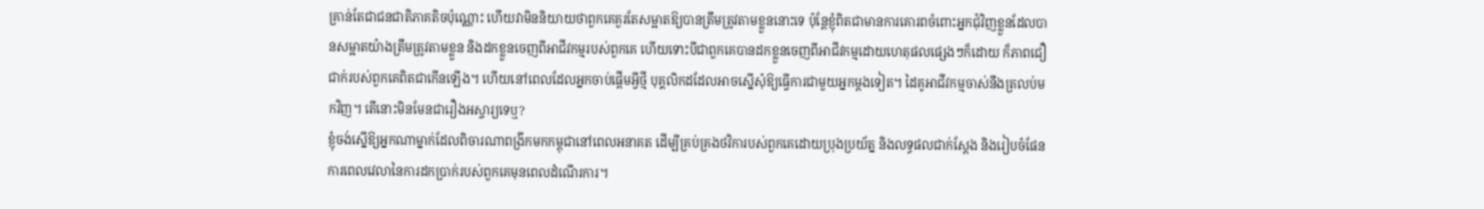គ្រាន់តែជាជនជាតិភាគតិចប៉ុណ្ណោះ ហើយវាមិននិយាយថាពួកគេគួរតែសម្អាតឱ្យបានត្រឹមត្រូវតាមខ្លួននោះទេ ប៉ុន្តែខ្ញុំពិតជាមានការគោរពចំពោះអ្នកជុំវិញខ្លួនដែលបានសម្អាតយ៉ាងត្រឹមត្រូវតាមខ្លួន និងដកខ្លួនចេញពីអាជីវកម្មរបស់ពួកគេ ហើយទោះបីជាពួកគេបានដកខ្លួនចេញពីអាជីវកម្មដោយហេតុផលផ្សេងៗក៏ដោយ ក៏ភាពជឿជាក់របស់ពួកគេពិតជាកើនឡើង។ ហើយនៅពេលដែលអ្នកចាប់ផ្តើមអ្វីថ្មី បុគ្គលិកដដែលអាចស្នើសុំឱ្យធ្វើការជាមួយអ្នកម្តងទៀត។ ដៃគូអាជីវកម្មចាស់នឹងត្រលប់មកវិញ។ តើនោះមិនមែនជារឿងអស្ចារ្យទេឬ?
ខ្ញុំចង់ស្នើឱ្យអ្នកណាម្នាក់ដែលពិចារណាពង្រីកមកកម្ពុជានៅពេលអនាគត ដើម្បីគ្រប់គ្រងថវិការបស់ពួកគេដោយប្រុងប្រយ័ត្ន និងលទ្ធផលជាក់ស្តែង និងរៀបចំផែនការពេលវេលានៃការដកប្រាក់របស់ពួកគេមុនពេលដំណើរការ។